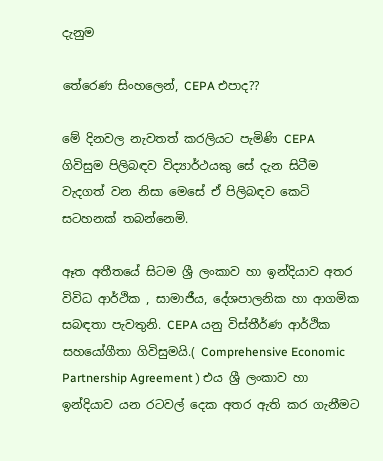දැනුම

තේරෙණ සිංහලෙන්, CEPA එපාද??

මේ දිනවල නැවතත් කරලියට පැමිණි CEPA ගිවිසුම පිලිබඳව විද්‍යාර්ථයකු සේ දැන සිටීම වැදගත් වන නිසා මෙසේ ඒ පිලිබඳව කෙටි සටහනක් තබන්නෙමි.

ඈත අතීතයේ සිටම ශ්‍රී ලංකාව හා ඉන්දියාව අතර විවිධ ආර්ථික , සාමාජීය, දේශපාලනික හා ආගමික සබඳතා පැවතුනි. CEPA යනු විස්තීර්ණ ආර්ථික සහයෝගීතා ගිවිසුමයි.( Comprehensive Economic Partnership Agreement ) එය ශ්‍රී ලංකාව හා ඉන්දියාව යන රටවල් දෙක අතර ඇති කර ගැනීමට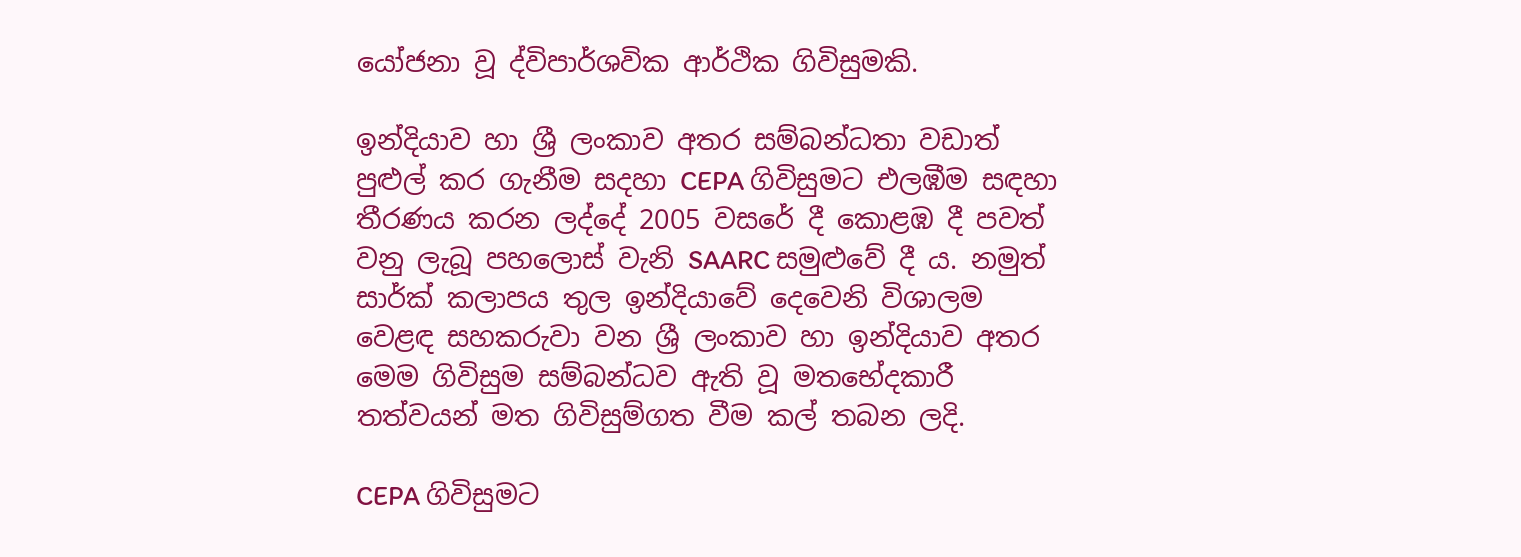යෝජනා වූ ද්විපාර්ශවික ආර්ථික ගිවිසුමකි.

ඉන්දියාව හා ශ්‍රී ලංකාව අතර සම්බන්ධතා වඩාත් පුළුල් කර ගැනීම සදහා CEPA ගිවිසුමට එලඹීම සඳහා තීරණය කරන ලද්දේ 2005 වසරේ දී කොළඹ දී පවත් වනු ලැබූ පහලොස් වැනි SAARC සමුළුවේ දී ය. නමුත් සාර්ක් කලාපය තුල ඉන්දියාවේ දෙවෙනි විශාලම වෙළඳ සහකරුවා වන ශ්‍රී ලංකාව හා ඉන්දියාව අතර මෙම ගිවිසුම සම්බන්ධව ඇති වූ මතභේදකාරී තත්වයන් මත ගිවිසුම්ගත වීම කල් තබන ලදි.

CEPA ගිවිසුමට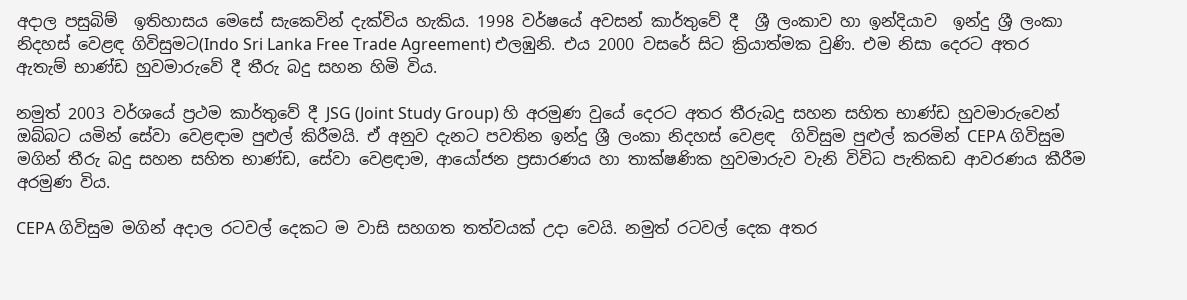අදාල පසුබිම්  ඉතිහාසය මෙසේ සැකෙවින් දැක්විය හැකිය. 1998 වර්ෂයේ අවසන් කාර්තුවේ දී  ශ්‍රී ලංකාව හා ඉන්දියාව  ඉන්දු ශ්‍රී ලංකා නිදහස් වෙළඳ ගිවිසුමට(Indo Sri Lanka Free Trade Agreement) එලඹුනි. එය 2000 වසරේ සිට ක්‍රියාත්මක වුණි. එම නිසා දෙරට අතර ඇතැම් භාණ්ඩ හුවමාරුවේ දී තීරු බදු සහන හිමි විය.

නමුත් 2003 වර්ශයේ ප්‍රථම කාර්තුවේ දී JSG (Joint Study Group) හි අරමුණ වුයේ දෙරට අතර තීරුබදු සහන සහිත භාණ්ඩ හුවමාරුවෙන් ඔබ්බට යමින් සේවා වෙළඳාම පුළුල් කිරීමයි. ඒ අනුව දැනට පවතින ඉන්දු ශ්‍රී ලංකා නිදහස් වෙළඳ  ගිවිසුම පුළුල් කරමින් CEPA ගිවිසුම මගින් තීරු බදු සහන සහිත භාණ්ඩ, සේවා වෙළඳාම, ආයෝජන ප්‍රසාරණය හා තාක්ෂණික හුවමාරුව වැනි විවිධ පැතිකඩ ආවරණය කීරීම අරමුණ විය.

CEPA ගිවිසුම මගින් අදාල රටවල් දෙකට ම වාසි සහගත තත්වයක් උදා වෙයි. නමුත් රටවල් දෙක අතර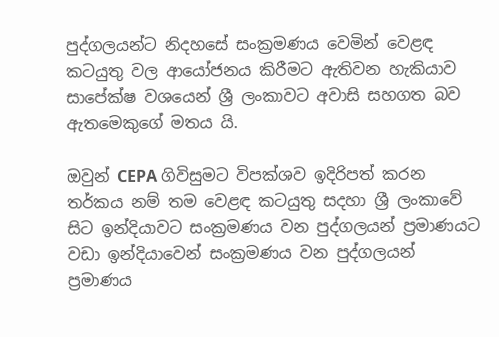පුද්ගලයන්ට නිදහසේ සංක්‍රමණය වෙමින් වෙළඳ කටයුතු වල ආයෝජනය කිරීමට ඇතිවන හැකියාව සාපේක්ෂ වශයෙන් ශ්‍රී ලංකාවට අවාසි සහගත බව ඇතමෙකුගේ මතය යි.

ඔවුන් CEPA ගිවිසුමට විපක්ශව ඉදිරිපත් කරන තර්කය නම් තම වෙළඳ කටයුතු සදහා ශ්‍රී ලංකාවේ සිට ඉන්දියාවට සංක්‍රමණය වන පුද්ගලයන් ප්‍රමාණයට වඩා ඉන්දියාවෙන් සංක්‍රමණය වන පුද්ගලයන් ප්‍රමාණය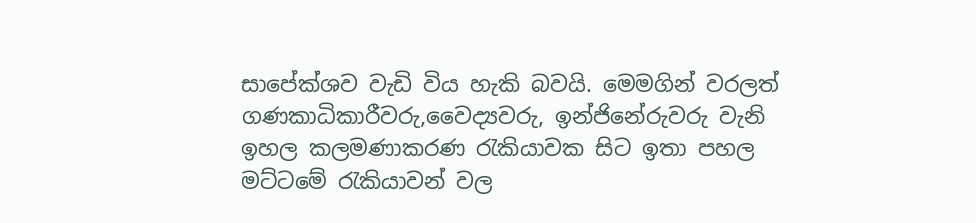සාපේක්ශව වැඩි විය හැකි බවයි. මෙමගින් වරලත් ගණකාධිකාරීවරු,වෛද්‍යවරු, ඉන්ජිනේරුවරු වැනි ඉහල කලමණාකරණ රැකියාවක සිට ඉතා පහල මට්ටමේ රැකියාවන් වල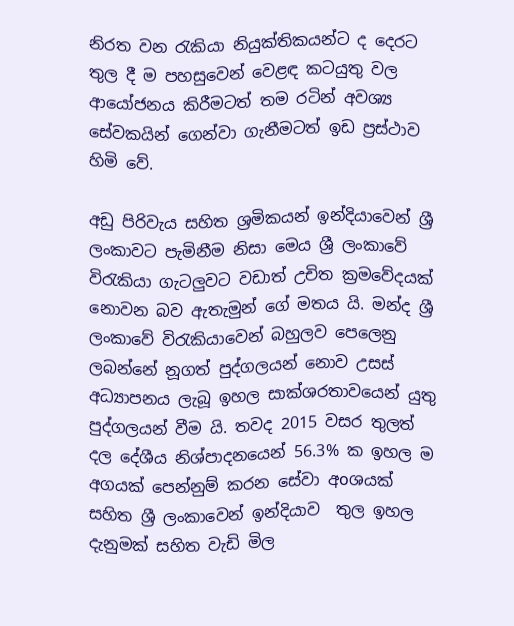නිරත වන රැකියා නියුක්තිකයන්ට ද දෙරට තුල දී ම පහසුවෙන් වෙළඳ කටයුතු වල ආයෝජනය කිරීමටත් තම රටින් අවශ්‍ය සේවකයින් ගෙන්වා ගැනීමටත් ඉඩ ප්‍රස්ථාව හිමි වේ.

අඩු පිරිවැය සහිත ශ්‍රමිකයන් ඉන්දියාවෙන් ශ්‍රී ලංකාවට පැමිනීම නිසා මෙය ශ්‍රී ලංකාවේ විරැකියා ගැටලුවට වඩාත් උචිත ක්‍රමවේදයක් නොවන බව ඇතැමුන් ගේ මතය යි. මන්ද ශ්‍රී ලංකාවේ විරැකියාවෙන් බහුලව පෙලෙනු ලබන්නේ නූගත් පුද්ගලයන් නොව උසස් අධ්‍යාපනය ලැබූ ඉහල සාක්ශරතාවයෙන් යුතු පුද්ගලයන් වීම යි. තවද 2015 වසර තුලත් දල දේශීය නිශ්පාදනයෙන් 56.3% ක ඉහල ම අගයක් පෙන්නුම් කරන සේවා අoශයක් සහිත ශ්‍රී ලංකාවෙන් ඉන්දියාව  තුල ඉහල දැනුමක් සහිත වැඩි මිල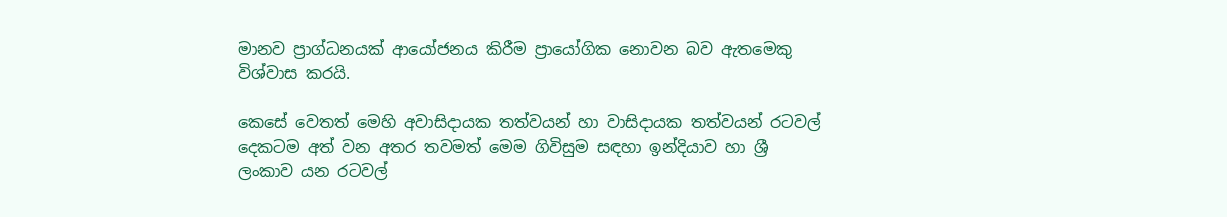මානව ප්‍රාග්ධනයක් ආයෝජනය කිරීම ප්‍රායෝගික නොවන බව ඇතමෙකු විශ්වාස කරයි.

කෙසේ වෙතත් මෙහි අවාසිදායක තත්වයන් හා වාසිදායක තත්වයන් රටවල් දෙකටම අත් වන අතර තවමත් මෙම ගිවිසුම සඳහා ඉන්දියාව හා ශ්‍රී ලංකාව යන රටවල්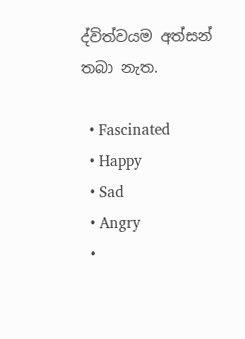ද්විත්වයම අත්සන් තබා නැත.

  • Fascinated
  • Happy
  • Sad
  • Angry
  •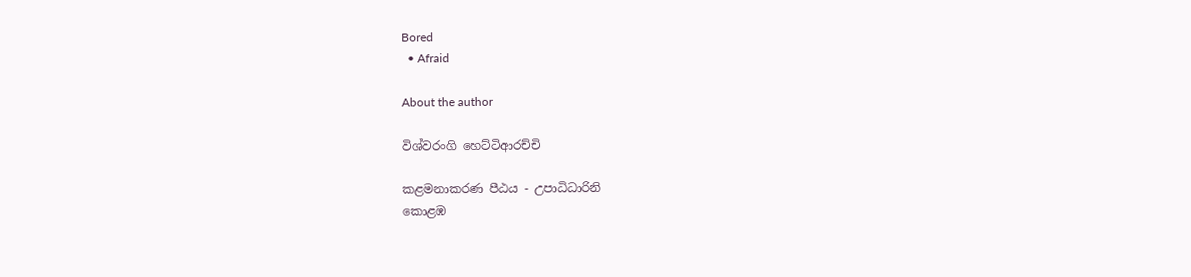Bored
  • Afraid

About the author

විශ්වරංගි හෙට්ටිආරච්චි

කළමනාකරණ පීඨය - උපාධිධාරිනි
කොළඹ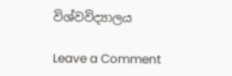විශ්වවිද්‍යාලය

Leave a Comment